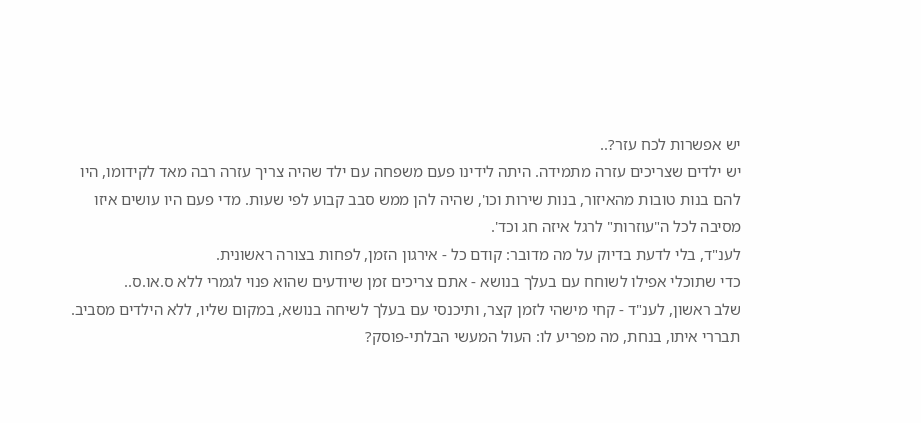יש אפשרות לכח עזר?..
יש ילדים שצריכים עזרה מתמידה. היתה לידינו פעם משפחה עם ילד שהיה צריך עזרה רבה מאד לקידומו, היו להם בנות טובות מהאיזור, בנות שירות וכו', שהיה להן ממש סבב קבוע לפי שעות. מדי פעם היו עושים איזו מסיבה לכל ה"עוזרות" לרגל איזה חג וכד'.
לענ"ד, בלי לדעת בדיוק על מה מדובר: קודם כל - אירגון הזמן, לפחות בצורה ראשונית.
כדי שתוכלי אפילו לשוחח עם בעלך בנושא - אתם צריכים זמן שיודעים שהוא פנוי לגמרי ללא ס.או.ס..
שלב ראשון, לענ"ד - קחי מישהי לזמן קצר, ותיכנסי עם בעלך לשיחה בנושא, במקום שליו, ללא הילדים מסביב.
תבררי איתו, בנחת, מה מפריע לו: העול המעשי הבלתי-פוסק?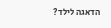הדאגה לילד?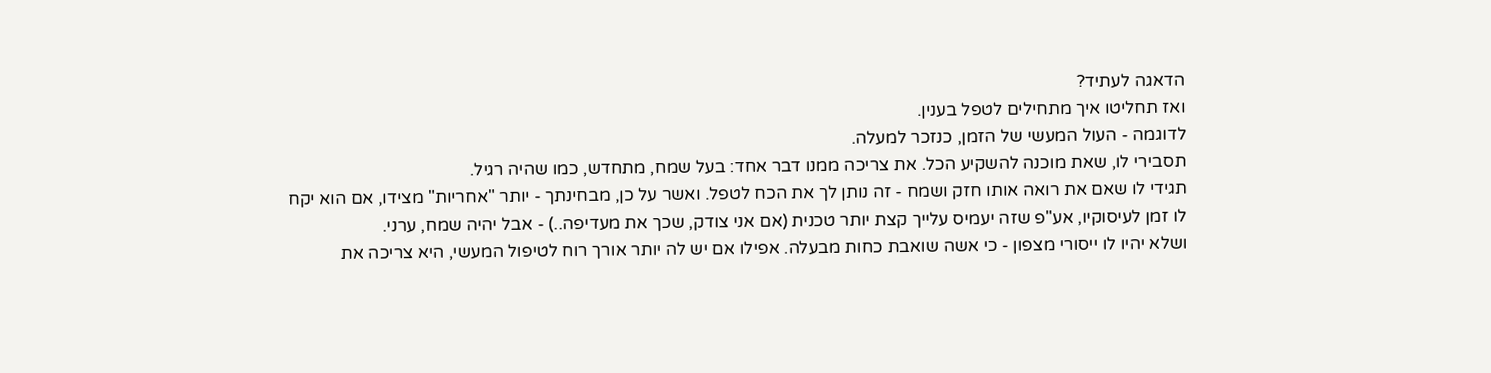הדאגה לעתיד?
ואז תחליטו איך מתחילים לטפל בענין.
לדוגמה - העול המעשי של הזמן, כנזכר למעלה.
תסבירי לו, שאת מוכנה להשקיע הכל. את צריכה ממנו דבר אחד: בעל שמח, מתחדש, כמו שהיה רגיל.
תגידי לו שאם את רואה אותו חזק ושמח - זה נותן לך את הכח לטפל. ואשר על כן, מבחינתך - יותר "אחריות" מצידו, אם הוא יקח לו זמן לעיסוקיו, אע"פ שזה יעמיס עלייך קצת יותר טכנית (אם אני צודק, שכך את מעדיפה..) - אבל יהיה שמח, ערני.
ושלא יהיו לו ייסורי מצפון - כי אשה שואבת כחות מבעלה. אפילו אם יש לה יותר אורך רוח לטיפול המעשי, היא צריכה את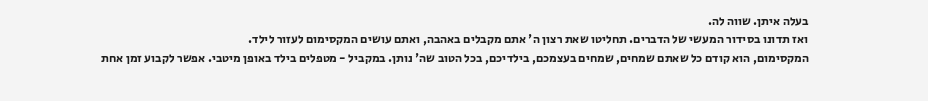בעלה איתן. שווה לה.
ואז תדונו בסידור המעשי של הדברים. תחליטו שאת רצון ה' אתם מקבלים באהבה, ואתם עושים המקסימום לעזור לילד.
המקסימום, הוא קודם כל שאתם שמחים, שמחים בעצמכם, בילדיכם, בכל הטוב שה' נותן. במקביל - מטפלים בילד באופן מיטבי. אפשר לקבוע זמן אחת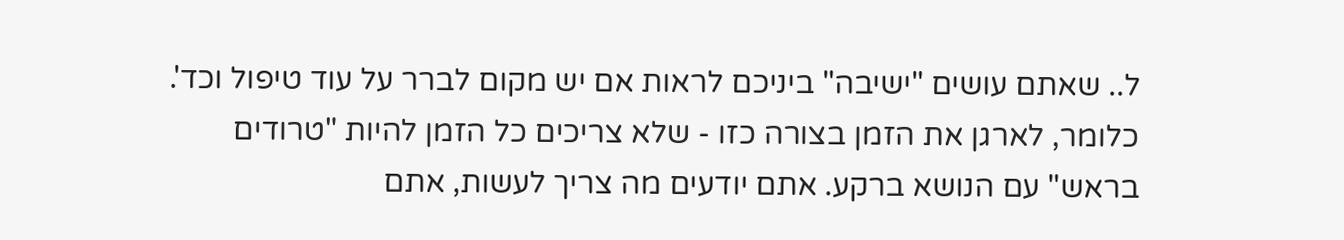ל.. שאתם עושים "ישיבה" ביניכם לראות אם יש מקום לברר על עוד טיפול וכד'.
כלומר, לארגן את הזמן בצורה כזו - שלא צריכים כל הזמן להיות "טרודים בראש" עם הנושא ברקע. אתם יודעים מה צריך לעשות, אתם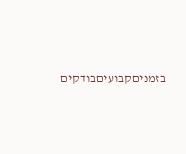בזמניםקבועיםבודקים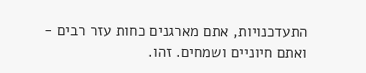התעדכנויות, אתם מארגנים כחות עזר רבים - ואתם חיוניים ושמחים. זהו.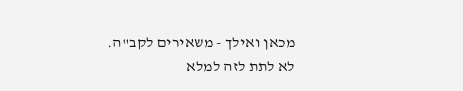מכאן ואילך - משאירים לקב"ה.
לא לתת לזה למלא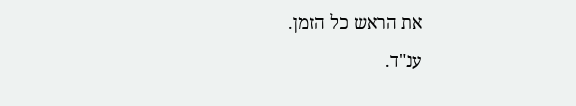את הראש כל הזמן.
ענ"ד.